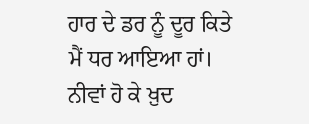ਹਾਰ ਦੇ ਡਰ ਨੂੰ ਦੂਰ ਕਿਤੇ ਮੈਂ ਧਰ ਆਇਆ ਹਾਂ।
ਨੀਵਾਂ ਹੋ ਕੇ ਖ਼ੁਦ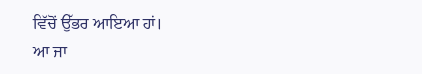ਵਿੱਚੋਂ ਉੱਭਰ ਆਇਆ ਹਾਂ।
ਆ ਜਾ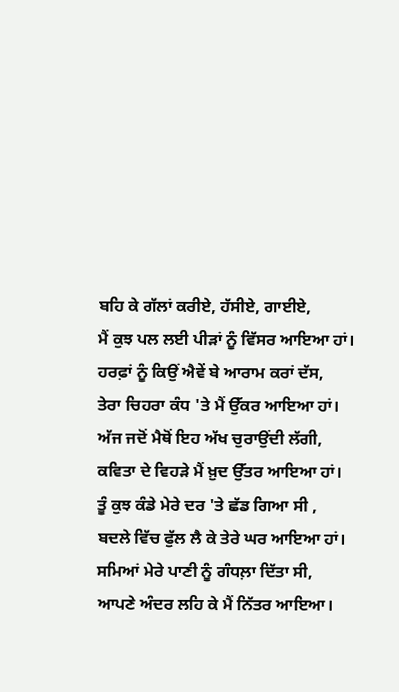ਬਹਿ ਕੇ ਗੱਲਾਂ ਕਰੀਏ, ਹੱਸੀਏ, ਗਾਈਏ,
ਮੈਂ ਕੁਝ ਪਲ ਲਈ ਪੀੜਾਂ ਨੂੰ ਵਿੱਸਰ ਆਇਆ ਹਾਂ।
ਹਰਫ਼ਾਂ ਨੂੰ ਕਿਉਂ ਐਵੇਂ ਬੇ ਆਰਾਮ ਕਰਾਂ ਦੱਸ,
ਤੇਰਾ ਚਿਹਰਾ ਕੰਧ 'ਤੇ ਮੈਂ ਉੱਕਰ ਆਇਆ ਹਾਂ।
ਅੱਜ ਜਦੋਂ ਮੈਥੋਂ ਇਹ ਅੱਖ ਚੁਰਾਉਂਦੀ ਲੱਗੀ,
ਕਵਿਤਾ ਦੇ ਵਿਹੜੇ ਮੈਂ ਖ਼ੁਦ ਉੱਤਰ ਆਇਆ ਹਾਂ।
ਤੂੰ ਕੁਝ ਕੰਡੇ ਮੇਰੇ ਦਰ 'ਤੇ ਛੱਡ ਗਿਆ ਸੀ ,
ਬਦਲੇ ਵਿੱਚ ਫੁੱਲ ਲੈ ਕੇ ਤੇਰੇ ਘਰ ਆਇਆ ਹਾਂ।
ਸਮਿਆਂ ਮੇਰੇ ਪਾਣੀ ਨੂੰ ਗੰਧਲ਼ਾ ਦਿੱਤਾ ਸੀ,
ਆਪਣੇ ਅੰਦਰ ਲਹਿ ਕੇ ਮੈਂ ਨਿੱਤਰ ਆਇਆ।